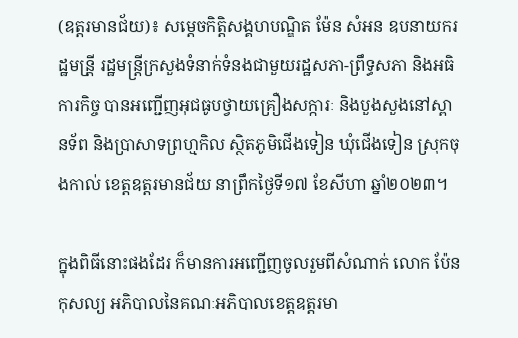(ឧត្តរមានជ័យ)៖ សម្តេចកិត្តិសង្គហបណ្ឌិត ម៉ែន សំអន ឧបនាយករដ្ឋមន្រី្ត រដ្ឋមន្រ្តីក្រសួងទំនាក់ទំនងជាមួយរដ្ឋសភា-ព្រឹទ្ធសភា និងអធិការកិច្ច បានអញ្ជើញអុជធូបថ្វាយគ្រឿងសក្ការៈ និងបួងសួងនៅស្ពានទ័ព និងប្រាសាទព្រហ្មកិល ស្ថិតភូមិជើងទៀន ឃុំជើងទៀន ស្រុកចុងកាល់ ខេត្តឧត្តរមានជ័យ នាព្រឹកថ្ងៃទី១៧ ខែសីហា ឆ្នាំ២០២៣។

ក្នុងពិធីនោះផងដែរ ក៏មានការអញ្ជើញចូលរួមពីសំណាក់ លោក ប៉ែន កុសល្យ អភិបាលនៃគណៈអភិបាលខេត្តឧត្តរមា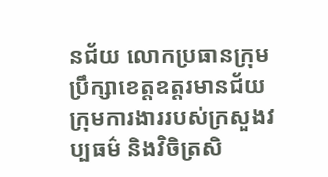នជ័យ លោកប្រធានក្រុមប្រឹក្សាខេត្តឧត្តរមានជ័យ ក្រុមការងាររបស់ក្រសួងវប្បធម៌ និងវិចិត្រសិ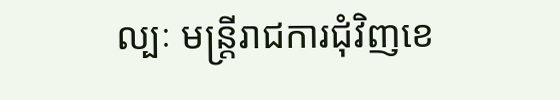ល្បៈ មន្រ្តីរាជការជុំវិញខេ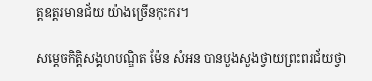ត្តឧត្តរមានជ័យ យ៉ាងច្រើនកុះករ។

សម្តេចកិត្តិសង្គហបណ្ឌិត ម៉ែន សំអន បានបួងសួងថ្វាយព្រះពរជ័យថ្វា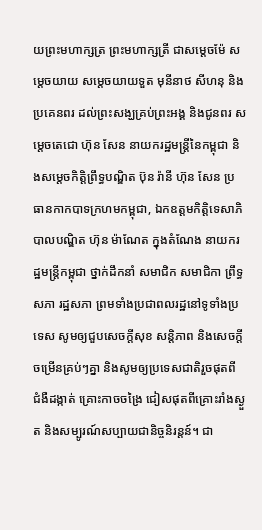យព្រះមហាក្សត្រ ព្រះមហាក្សត្រី ជាសម្តេចម៉ែ សម្តេចយាយ សម្តេចយាយទួត មុនីនាថ សីហនុ និងប្រគេនពរ ដល់ព្រះសង្ឃគ្រប់ព្រះអង្គ និងជូនពរ សម្តេចតេជោ ហ៊ុន សែន នាយករដ្ឋមន្រ្តីនៃកម្ពុជា និងសម្តេចកិត្តិព្រឹទ្ធបណ្ឌិត ប៊ុន រ៉ានី ហ៊ុន សែន ប្រធានកាកបាទក្រហមកម្ពុជា, ឯកឧត្ដមកិត្តិទេសាភិបាលបណ្ឌិត ហ៊ុន ម៉ាណែត ក្នុងតំណែង នាយករដ្ឋមន្ត្រីកម្ពុជា ថ្នាក់ដឹកនាំ សមាជិក សមាជិកា ព្រឹទ្ធសភា រដ្ឋសភា ព្រមទាំងប្រជាពលរដ្ឋនៅទូទាំងប្រទេស សូមឲ្យជួបសេចក្តីសុខ សន្តិភាព និងសេចក្តីចម្រើនគ្រប់ៗគ្នា និងសូមឲ្យប្រទេសជាតិរួចផុតពី ជំងឺដង្កាត់ គ្រោះកាចចង្រៃ ជៀសផុតពីគ្រោះរាំងស្ងួត និងសម្បូរណ៍សប្បាយជានិច្ចនិរន្តន៍។ ជា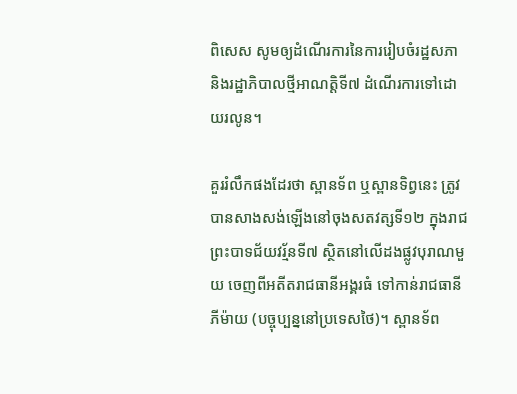ពិសេស សូមឲ្យដំណើរការនៃការរៀបចំរដ្ឋសភា និងរដ្ឋាភិបាលថ្មីអាណត្តិទី៧ ដំណើរការទៅដោយរលូន។

គួររំលឹកផងដែរថា ស្ពានទ័ព ឬស្ពានទិព្វនេះ ត្រូវបានសាងសង់ឡើងនៅចុងសតវត្សទី១២ ក្នុងរាជព្រះបាទជ័យវរ័្មនទី៧ ស្ថិតនៅលើដងផ្លូវបុរាណមួយ ចេញពីអតីតរាជធានីអង្គរធំ ទៅកាន់រាជធានីភីម៉ាយ (បច្ចុប្បន្ននៅប្រទេសថៃ)។ ស្ពានទ័ព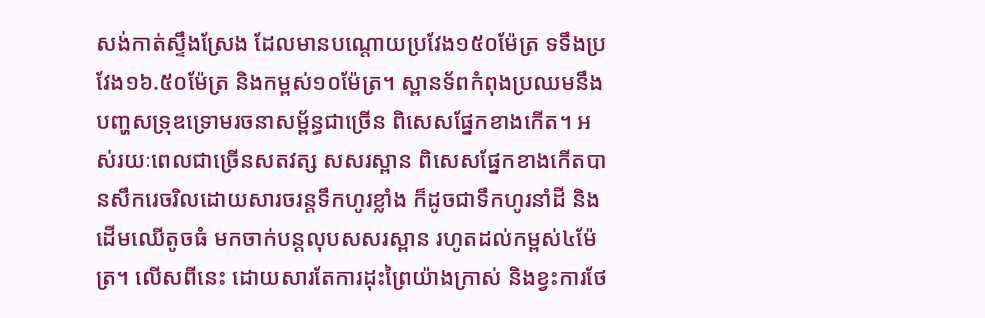សង់កាត់ស្ទឹងស្រែង ដែលមានបណ្តោយប្រវែង១៥០ម៉ែត្រ ទទឹងប្រវែង១៦.៥០ម៉ែត្រ និងកម្ពស់១០ម៉ែត្រ។ ស្ពានទ័ពកំពុងប្រឈមនឹងបញ្ហសទ្រុឌទ្រោមរចនាសម្ព័ន្ធជាច្រើន ពិសេសផ្នែកខាងកើត។ អស់រយៈពេលជាច្រើនសតវត្ស សសរស្ពាន ពិសេសផ្នែកខាងកើតបានសឹករេចរិលដោយសារចរន្តទឹកហូរខ្លាំង ក៏ដូចជាទឹកហូរនាំដី និងដើមឈើតូចធំ មកចាក់បន្តលុបសសរស្ពាន រហូតដល់កម្ពស់៤ម៉ែត្រ។ លើសពីនេះ ដោយសារតែការដុះព្រៃយ៉ាងក្រាស់ និងខ្វះការថែ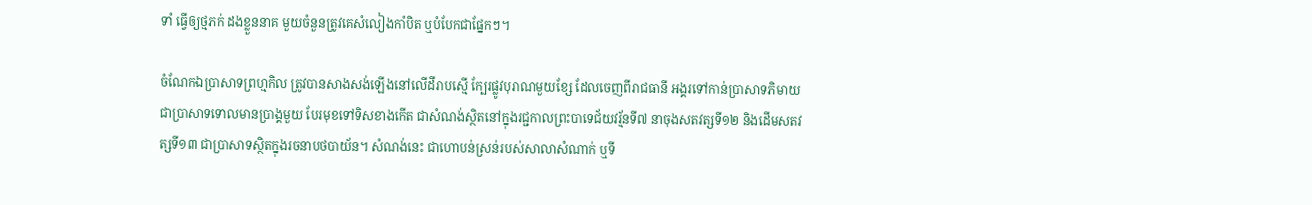ទាំ ធ្វើឲ្យថ្មភក់ ដងខ្លួននាគ មួយចំនួនត្រូវគេសំលៀងកាំបិត ឬបំបែកជាផ្នែកៗ។

ចំណែកឯប្រាសាទព្រហ្មកិល ត្រូវបានសាងសង់ឡើងនៅលើដីរាបស្មើ ក្បែរផ្លូវបុរាណមួយខ្សែ ដែលចេញពីរាជធានី អង្គរទៅកាន់ប្រាសាទភិមាយជាប្រាសាទទោលមានប្រាង្គមួយ បែរមុខទៅទិសខាងកើត ជាសំណង់ស្ថិតនៅក្នុងរជ្ជកាលព្រះបាទេជ័យវរ្ម័នទី៧ នាចុងសតវត្សទី១២ និងដើមសតវត្សទី១៣ ជាប្រាសាទស្ថិតក្នុងរចនាបថបាយ័ន។ សំណង់នេះ ជាហោបន់ស្រន់របស់សាលាសំណាក់ ឬទី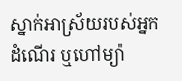ស្នាក់អាស្រ័យរបស់អ្នកដំណើរ ឬហៅម្យ៉ា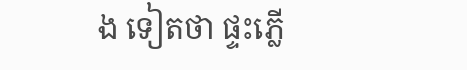ង ទៀតថា ផ្ទះភ្លើ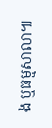ង ឬធម្មសាលា៕